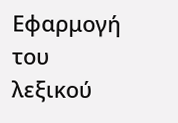Εφαρμογή του λεξικού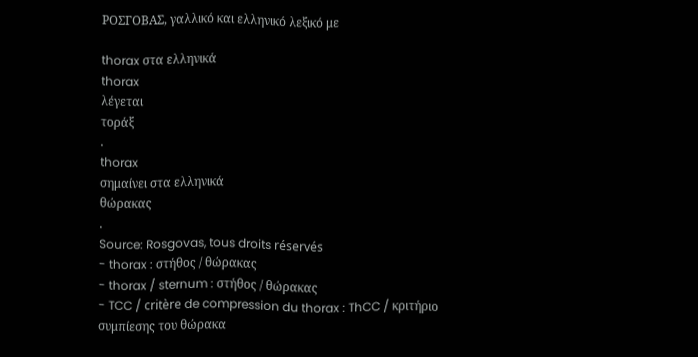ΡΟΣΓΟΒΑΣ, γαλλικό και ελληνικό λεξικό με

thorax στα ελληνικά
thorax
λέγεται
τοράξ
.
thorax
σημαίνει στα ελληνικά
θώρακας
.
Source: Rosgovas, tous droits réservés
- thorax : στήθος / θώρακας
- thorax / sternum : στήθος / θώρακας
- TCC / critère de compression du thorax : ThCC / κριτήριο συμπίεσης του θώρακα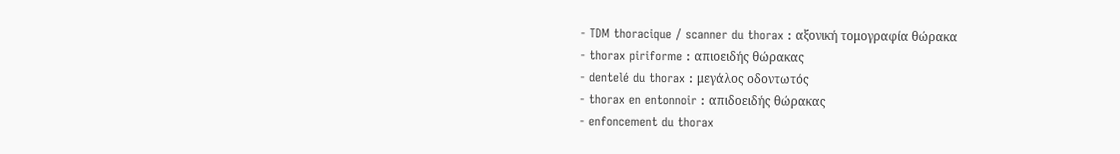- TDM thoracique / scanner du thorax : αξονική τομογραφία θώρακα
- thorax piriforme : απιοειδής θώρακας
- dentelé du thorax : μεγάλος οδοντωτός
- thorax en entonnoir : απιδοειδής θώρακας
- enfoncement du thorax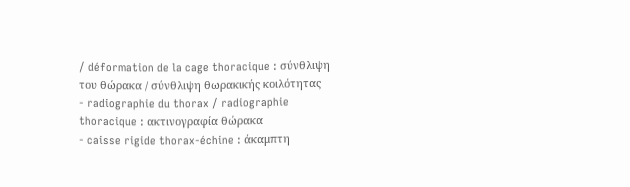/ déformation de la cage thoracique : σύνθλιψη του θώρακα / σύνθλιψη θωρακικής κοιλότητας
- radiographie du thorax / radiographie thoracique : ακτινογραφία θώρακα
- caisse rigide thorax-échine : άκαμπτη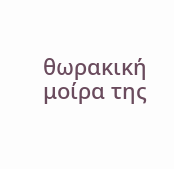θωρακική μοίρα της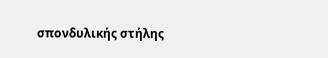σπονδυλικής στήλης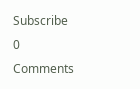Subscribe
0 Comments